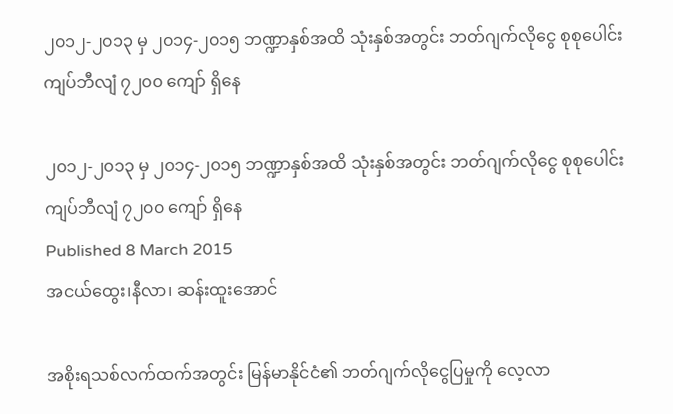၂၀၁၂-၂၀၁၃ မှ ၂၀၁၄-၂၀၁၅ ဘဏ္ဍာနှစ်အထိ သုံးနှစ်အတွင်း ဘတ်ဂျက်လိုငွေ စုစုပေါင်း ကျပ်ဘီလျံ ၇၂၀၀ ကျော် ရှိနေ

၂၀၁၂-၂၀၁၃ မှ ၂၀၁၄-၂၀၁၅ ဘဏ္ဍာနှစ်အထိ သုံးနှစ်အတွင်း ဘတ်ဂျက်လိုငွေ စုစုပေါင်း ကျပ်ဘီလျံ ၇၂၀၀ ကျော် ရှိနေ
Published 8 March 2015
အငယ်ထွေး၊နီလာ၊ ဆန်းထူးအောင်

အစိုးရသစ်လက်ထက်အတွင်း မြန်မာနိုင်ငံ၏ ဘတ်ဂျက်လိုငွေပြမှုကို လေ့လာ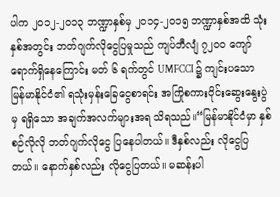ပါက ၂ဝ၁၂-၂ဝ၁၃ ဘဏ္ဍာနှစ်မှ ၂ဝ၁၄-၂ဝ၁၅ ဘဏ္ဍာနှစ်အထိ သုံးနှစ်အတွင်း ဘတ်ဂျက်လိုငွေပြမှုသည် ကျပ်ဘီလျံ ၇၂ဝဝ ကျော် ရောက်ရှိနေကြောင်း မတ် ၆ ရက်တွင် UMFCCI ၌ ကျင်းပသော မြန်မာနိုင်ငံ၏ ရသုံးမှန်းခြေငွေစာရင်း အကြိုစကားဝိုင်းဆွေးနွေးပွဲမှ ရရှိသော အချက်အလက်များအရ သိရသည်။“မြန်မာနိုင်ငံမှာ နှစ်စဉ်လိုလို ဘတ်ဂျက်လိုငွေ ပြနေပါတယ်။ ဒီနှစ်လည်း လိုငွေပြတယ်။ နောက်နှစ်လည်း လိုငွေပြတယ်။ မဆန်းပါ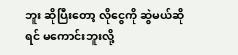ဘူး ဆိုပြီးတော့ လိုငွေကို ဆွဲမယ်ဆိုရင် မကောင်းဘူးလို့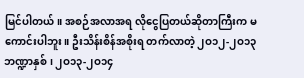မြင်ပါတယ်။ အစဉ်အလာအရ လိုငွေပြတယ်ဆိုတာကြီးက မကောင်းပါဘူး။ ဦးသိန်းစိန်အစိုးရ တက်လာတဲ့ ၂ဝ၁၂-၂ဝ၁၃ ဘဏ္ဍာနှစ်၊ ၂ဝ၁၃-၂ဝ၁၄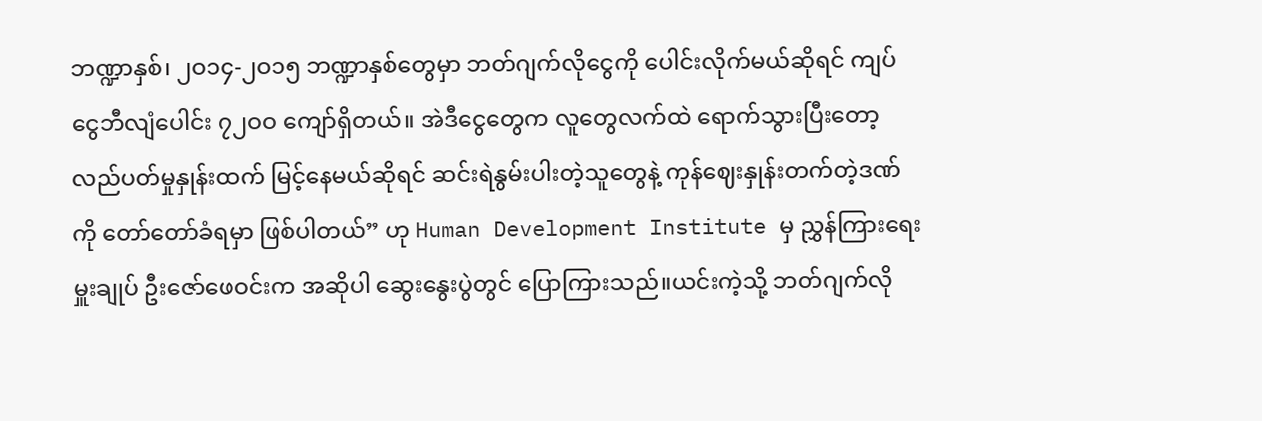ဘဏ္ဍာနှစ်၊ ၂ဝ၁၄-၂ဝ၁၅ ဘဏ္ဍာနှစ်တွေမှာ ဘတ်ဂျက်လိုငွေကို ပေါင်းလိုက်မယ်ဆိုရင် ကျပ်ငွေဘီလျံပေါင်း ၇၂ဝဝ ကျော်ရှိတယ်။ အဲဒီငွေတွေက လူတွေလက်ထဲ ရောက်သွားပြီးတော့ လည်ပတ်မှုနှုန်းထက် မြင့်နေမယ်ဆိုရင် ဆင်းရဲနွမ်းပါးတဲ့သူတွေနဲ့ ကုန်ဈေးနှုန်းတက်တဲ့ဒဏ်ကို တော်တော်ခံရမှာ ဖြစ်ပါတယ်” ဟု Human Development Institute မှ ညွှန်ကြားရေးမှူးချုပ် ဦးဇော်ဖေဝင်းက အဆိုပါ ဆွေးနွေးပွဲတွင် ပြောကြားသည်။ယင်းကဲ့သို့ ဘတ်ဂျက်လို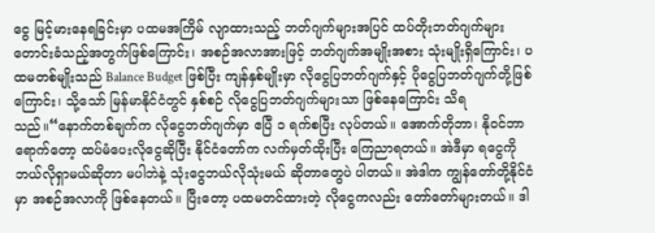ငွေ မြင့်မားနေရခြင်းမှာ ပထမအကြိမ် လျာထားသည့် ဘတ်ဂျက်များအပြင် ထပ်တိုးဘတ်ဂျက်များ တောင်းခံသည့်အတွက်ဖြစ်ကြောင်း၊ အစဉ်အလာအားဖြင့် ဘတ်ဂျက်အမျိုးအစား သုံးမျိုးရှိကြောင်း၊ ပထမတစ်မျိုးသည် Balance Budget ဖြစ်ပြီး ကျန်နှစ်မျိုးမှာ လိုငွေပြဘတ်ဂျက်နှင့် ပိုငွေပြဘတ်ဂျက်တို့ဖြစ်ကြောင်း၊ သို့သော် မြန်မာနိုင်ငံတွင် နှစ်စဉ် လိုငွေပြဘတ်ဂျက်များသာ ဖြစ်နေကြောင်း သိရသည်။“နောက်တစ်ချက်က လိုငွေဘတ်ဂျက်မှာ ဧပြီ ၁ ရက်စပြီး လုပ်တယ်။ အောက်တိုဘာ၊ နိုဝင်ဘာရောက်တော့ ထပ်မံပေးလိုငွေဆိုပြီး နိုင်ငံတော်က လက်မှတ်ထိုးပြီး ကြေညာရတယ်။ အဲဒီမှာ ရငွေကို ဘယ်လိုရှာမယ်ဆိုတာ မပါဘဲနဲ့ သုံးငွေဘယ်လိုသုံးမယ် ဆိုတာတွေပဲ ပါတယ်။ အဲဒါက ကျွန်တော်တို့နိုင်ငံမှာ အစဉ်အလာကို ဖြစ်နေတယ်။ ပြီးတော့ ပထမတင်ထားတဲ့ လိုငွေကလည်း တော်တော်များတယ်။ ဒါ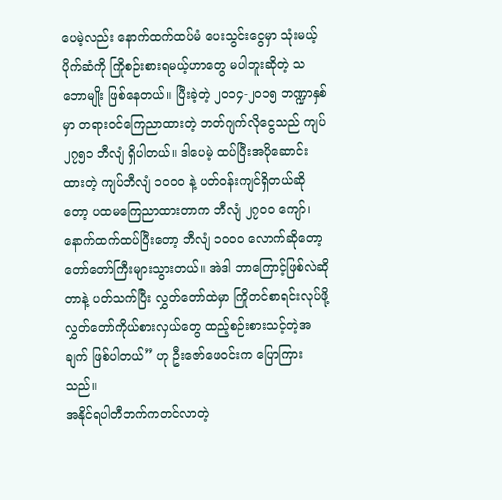ပေမဲ့လည်း နောက်ထက်ထပ်မံ ပေးသွင်းငွေမှာ သုံးမယ့်ပိုက်ဆံကို ကြိုစဉ်းစားရမယ့်ဟာတွေ မပါဘူးဆိုတဲ့ သဘောမျိုး ဖြစ်နေတယ်။ ပြီးခဲ့တဲ့ ၂ဝ၁၄-၂ဝ၁၅ ဘဏ္ဍာနှစ်မှာ တရားဝင်ကြေညာထားတဲ့ ဘတ်ဂျက်လိုငွေသည် ကျပ် ၂၇၅၁ ဘီလျံ ရှိပါတယ်။ ဒါပေမဲ့ ထပ်ပြီးအပိုဆောင်းထားတဲ့ ကျပ်ဘီလျံ ၁ဝဝဝ နဲ့ ပတ်ဝန်းကျင်ရှိတယ်ဆိုတော့ ပထမကြေညာထားတာက ဘီလျံ ၂၇ဝဝ ကျော်၊ နောက်ထက်ထပ်ပြီးတော့ ဘီလျံ ၁ဝဝဝ လောက်ဆိုတော့ တော်တော်ကြီးများသွားတယ်။ အဲဒါ ဘာကြောင့်ဖြစ်လဲဆိုတာနဲ့ ပတ်သက်ပြီး လွှတ်တော်ထဲမှာ ကြိုတင်စာရင်းလုပ်ဖို့ လွှတ်တော်ကိုယ်စားလှယ်တွေ ထည့်စဉ်းစားသင့်တဲ့အချက် ဖြစ်ပါတယ်” ဟု ဦးဇော်ဖေဝင်းက ပြောကြားသည်။
အနိုင်ရပါတီဘက်ကတင်လာတဲ့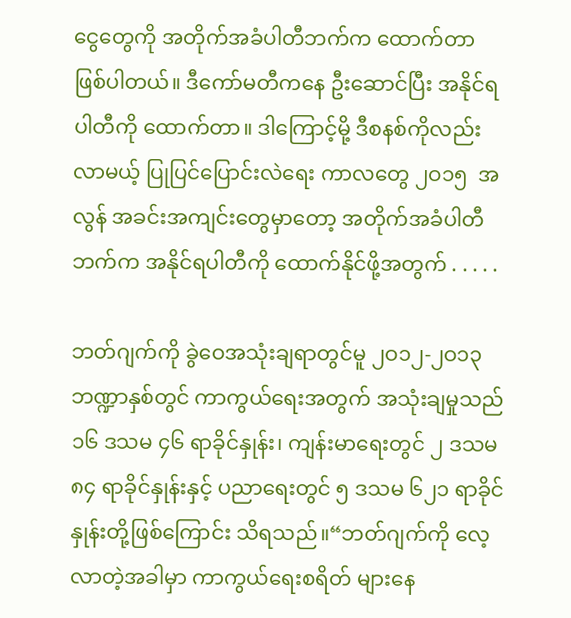ငွေတွေကို အတိုက်အခံပါတီဘက်က ထောက်တာ ဖြစ်ပါတယ်။ ဒီကော်မတီကနေ ဦးဆောင်ပြီး အနိုင်ရပါတီကို ထောက်တာ။ ဒါကြောင့်မို့ ဒီစနစ်ကိုလည်း လာမယ့် ပြုပြင်ပြောင်းလဲရေး ကာလတွေ ၂ဝ၁၅  အလွန် အခင်းအကျင်းတွေမှာတော့ အတိုက်အခံပါတီဘက်က အနိုင်ရပါတီကို ထောက်နိုင်ဖို့အတွက် . . . . .

ဘတ်ဂျက်ကို ခွဲဝေအသုံးချရာတွင်မူ ၂ဝ၁၂-၂ဝ၁၃ ဘဏ္ဍာနှစ်တွင် ကာကွယ်ရေးအတွက် အသုံးချမှုသည် ၁၆ ဒသမ ၄၆ ရာခိုင်နှုန်း၊ ကျန်းမာရေးတွင် ၂ ဒသမ ၈၄ ရာခိုင်နှုန်းနှင့် ပညာရေးတွင် ၅ ဒသမ ၆၂၁ ရာခိုင်နှုန်းတို့ဖြစ်ကြောင်း သိရသည်။“ဘတ်ဂျက်ကို လေ့လာတဲ့အခါမှာ ကာကွယ်ရေးစရိတ် များနေ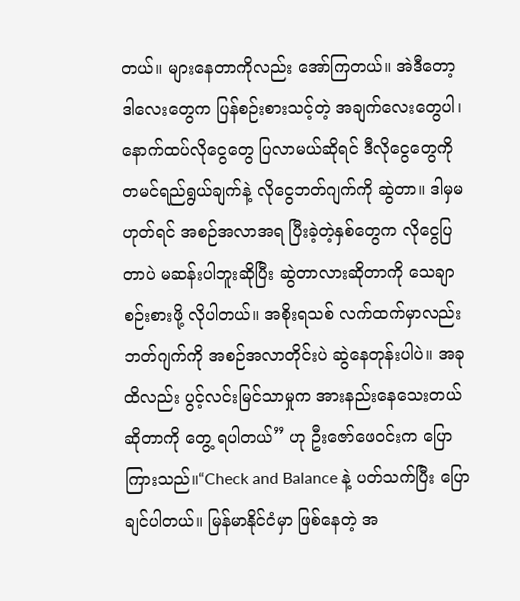တယ်။ များနေတာကိုလည်း အော်ကြတယ်။ အဲဒီတော့ ဒါလေးတွေက ပြန်စဉ်းစားသင့်တဲ့ အချက်လေးတွေပါ၊ နောက်ထပ်လိုငွေတွေ ပြလာမယ်ဆိုရင် ဒီလိုငွေတွေကို တမင်ရည်ရွယ်ချက်နဲ့ လိုငွေဘတ်ဂျက်ကို ဆွဲတာ။ ဒါမှမဟုတ်ရင် အစဉ်အလာအရ ပြီးခဲ့တဲ့နှစ်တွေက လိုငွေပြတာပဲ မဆန်းပါဘူးဆိုပြီး ဆွဲတာလားဆိုတာကို သေချာစဉ်းစားဖို့ လိုပါတယ်။ အစိုးရသစ် လက်ထက်မှာလည်း ဘတ်ဂျက်ကို အစဉ်အလာတိုင်းပဲ ဆွဲနေတုန်းပါပဲ။ အခုထိလည်း ပွင့်လင်းမြင်သာမှုက အားနည်းနေသေးတယ် ဆိုတာကို တွေ့ ရပါတယ်” ဟု ဦးဇော်ဖေဝင်းက ပြောကြားသည်။“Check and Balance နဲ့ ပတ်သက်ပြီး ပြောချင်ပါတယ်။ မြန်မာနိုင်ငံမှာ ဖြစ်နေတဲ့ အ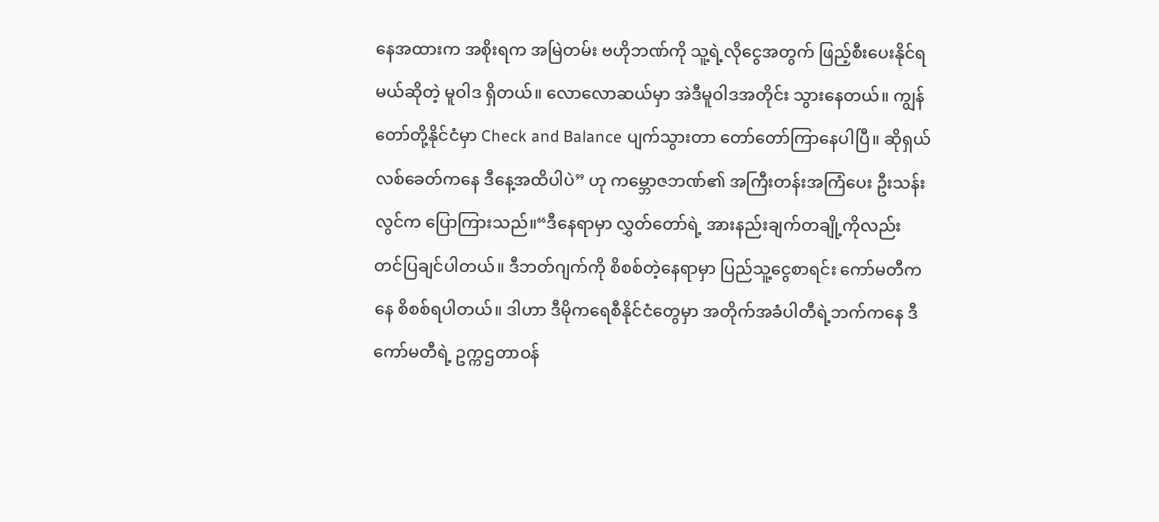နေအထားက အစိုးရက အမြဲတမ်း ဗဟိုဘဏ်ကို သူ့ရဲ့လိုငွေအတွက် ဖြည့်စီးပေးနိုင်ရမယ်ဆိုတဲ့ မူဝါဒ ရှိတယ်။ လောလောဆယ်မှာ အဲဒီမူဝါဒအတိုင်း သွားနေတယ်။ ကျွန်တော်တို့နိုင်ငံမှာ Check and Balance ပျက်သွားတာ တော်တော်ကြာနေပါပြီ။ ဆိုရှယ်လစ်ခေတ်ကနေ ဒီနေ့အထိပါပဲ” ဟု ကမ္ဘောဇဘဏ်၏ အကြီးတန်းအကြံပေး ဦးသန်းလွင်က ပြောကြားသည်။“ဒီနေရာမှာ လွှတ်တော်ရဲ့ အားနည်းချက်တချို့ကိုလည်း တင်ပြချင်ပါတယ်။ ဒီဘတ်ဂျက်ကို စိစစ်တဲ့နေရာမှာ ပြည်သူ့ငွေစာရင်း ကော်မတီကနေ စိစစ်ရပါတယ်။ ဒါဟာ ဒီမိုကရေစီနိုင်ငံတွေမှာ အတိုက်အခံပါတီရဲ့ဘက်ကနေ ဒီကော်မတီရဲ့ ဥက္ကဌတာဝန်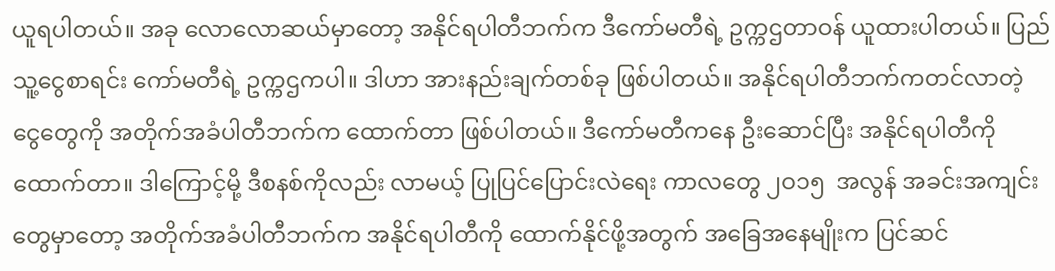ယူရပါတယ်။ အခု လောလောဆယ်မှာတော့ အနိုင်ရပါတီဘက်က ဒီကော်မတီရဲ့ ဥက္ကဌတာဝန် ယူထားပါတယ်။ ပြည်သူ့ငွေစာရင်း ကော်မတီရဲ့ ဥက္ကဌကပါ။ ဒါဟာ အားနည်းချက်တစ်ခု ဖြစ်ပါတယ်။ အနိုင်ရပါတီဘက်ကတင်လာတဲ့ ငွေတွေကို အတိုက်အခံပါတီဘက်က ထောက်တာ ဖြစ်ပါတယ်။ ဒီကော်မတီကနေ ဦးဆောင်ပြီး အနိုင်ရပါတီကို ထောက်တာ။ ဒါကြောင့်မို့ ဒီစနစ်ကိုလည်း လာမယ့် ပြုပြင်ပြောင်းလဲရေး ကာလတွေ ၂ဝ၁၅  အလွန် အခင်းအကျင်းတွေမှာတော့ အတိုက်အခံပါတီဘက်က အနိုင်ရပါတီကို ထောက်နိုင်ဖို့အတွက် အခြေအနေမျိုးက ပြင်ဆင်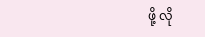ဖို့ လို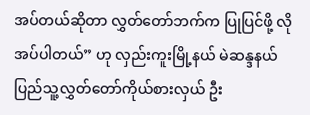အပ်တယ်ဆိုတာ လွှတ်တော်ဘက်က ပြုပြင်ဖို့ လိုအပ်ပါတယ်” ဟု လှည်းကူးမြို့နယ် မဲဆန္ဒနယ် ပြည်သူ့လွှတ်တော်ကိုယ်စားလှယ် ဦး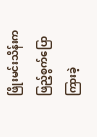ဖြိုးမင်းသိန်းက ဖြည့်စွက်ပြောကြားခဲ့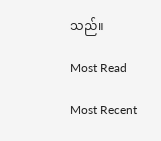သည်။

Most Read

Most Recent